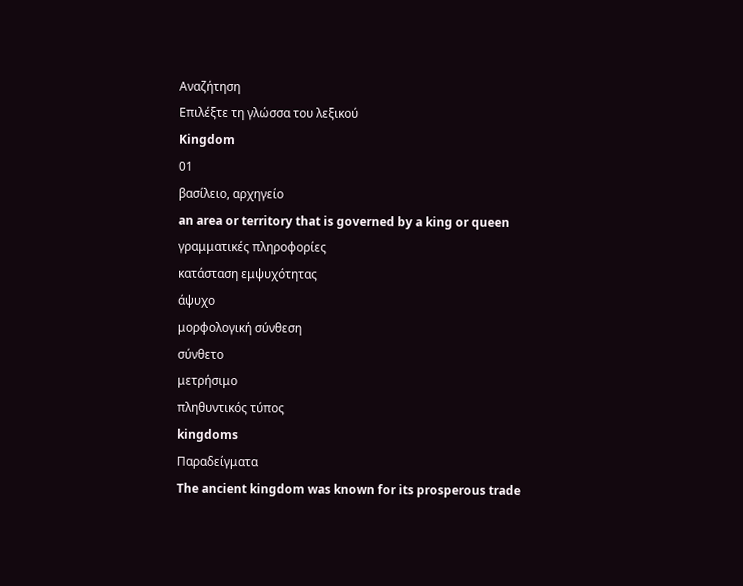Αναζήτηση
Επιλέξτε τη γλώσσα του λεξικού
Kingdom
01
βασίλειο, αρχηγείο
an area or territory that is governed by a king or queen
γραμματικές πληροφορίες
κατάσταση εμψυχότητας
άψυχο
μορφολογική σύνθεση
σύνθετο
μετρήσιμο
πληθυντικός τύπος
kingdoms
Παραδείγματα
The ancient kingdom was known for its prosperous trade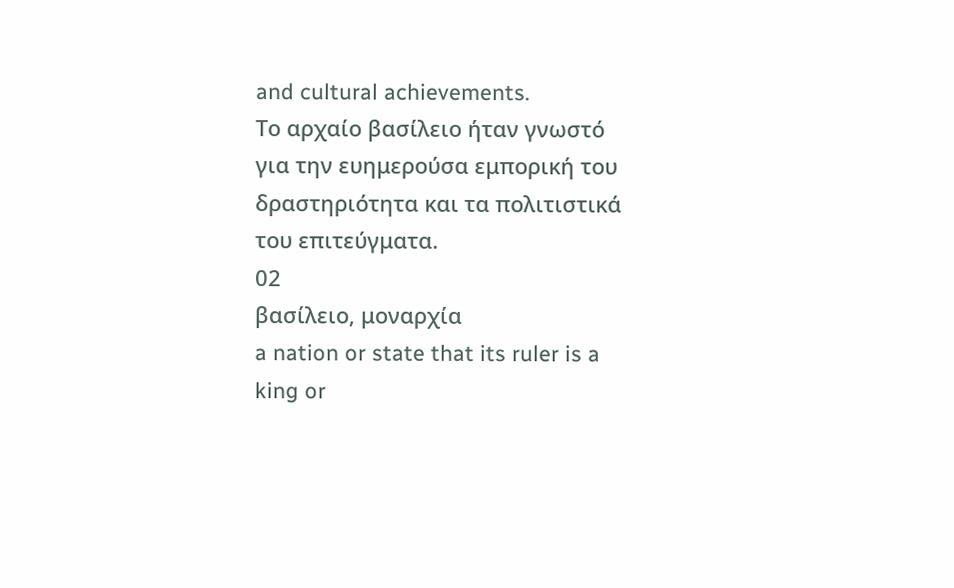and cultural achievements.
Το αρχαίο βασίλειο ήταν γνωστό για την ευημερούσα εμπορική του δραστηριότητα και τα πολιτιστικά του επιτεύγματα.
02
βασίλειο, μοναρχία
a nation or state that its ruler is a king or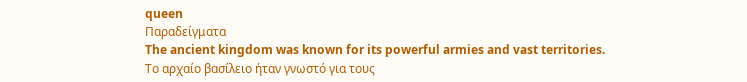queen
Παραδείγματα
The ancient kingdom was known for its powerful armies and vast territories.
Το αρχαίο βασίλειο ήταν γνωστό για τους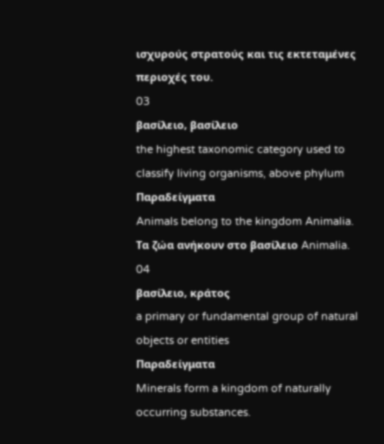ισχυρούς στρατούς και τις εκτεταμένες περιοχές του.
03
βασίλειο, βασίλειο
the highest taxonomic category used to classify living organisms, above phylum
Παραδείγματα
Animals belong to the kingdom Animalia.
Τα ζώα ανήκουν στο βασίλειο Animalia.
04
βασίλειο, κράτος
a primary or fundamental group of natural objects or entities
Παραδείγματα
Minerals form a kingdom of naturally occurring substances.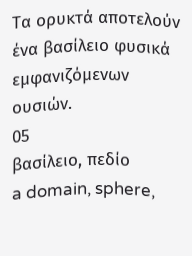Τα ορυκτά αποτελούν ένα βασίλειο φυσικά εμφανιζόμενων ουσιών.
05
βασίλειο, πεδίο
a domain, sphere,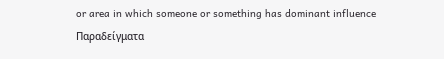or area in which someone or something has dominant influence
Παραδείγματα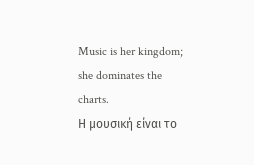Music is her kingdom; she dominates the charts.
Η μουσική είναι το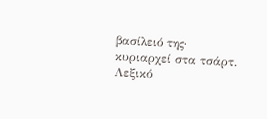βασίλειό της· κυριαρχεί στα τσάρτ.
Λεξικό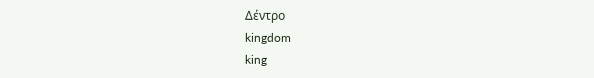Δέντρο
kingdom
king